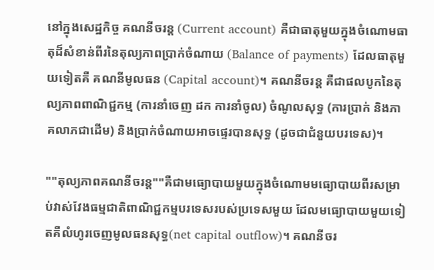នៅក្នុងសេដ្ឋកិច្ច គណនីចរន្ត (Current account) គឺជាធាតុមួយក្នុងចំណោមធាតុដ៏សំខាន់ពីរនៃតុល្យភាពប្រាក់ចំណាយ (Balance of payments) ដែលធាតុមួយទៀតគឺ គណនីមូលធន (Capital account)។ គណនីចរន្ត គឺជាផលបូកនៃតុល្យភាពពាណិជ្ជកម្ម (ការនាំចេញ ដក ការនាំចូល) ចំណូលសុទ្ធ (ការប្រាក់ និងភាគលាភជាដើម) និងប្រាក់ចំណាយអាចផ្ទេរបានសុទ្ធ (ដូចជាជំនួយបរទេស)។

""តុល្យភាពគណនីចរន្ត""គឺជាមធ្យោបាយមួយក្នុងចំណោមមធ្យោបាយពីរសម្រាប់វាស់វែងធម្មជាតិពាណិជ្ជកម្មបរទេសរបស់ប្រទេសមួយ ដែលមធ្យោបាយមួយទៀតគឺលំហូរចេញមូលធនសុទ្ធ(net capital outflow)។ គណនីចរ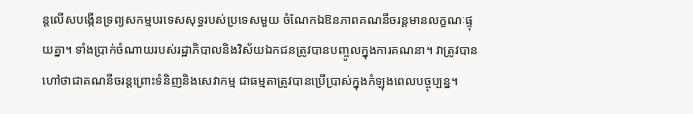ន្តលើសបង្កើនទ្រព្យសកម្មបរទេសសុទ្ធរបស់ប្រទេសមួយ ចំណែកឯឱនភាពគណនីចរន្តមានលក្ខណៈផ្ទុយគ្នា។ ទាំងប្រាក់ចំណាយរបស់រដ្ឋាភិបាលនិងវិស័យឯកជនត្រូវបានបញ្ចូលក្នុងការគណនា។ វាត្រូវបានហៅថាជាគណនីចរន្តព្រោះទំនិញនិងសេវាកម្ម ជាធម្មតាត្រូវបានប្រើប្រាស់ក្នុងកំឡុងពេលបច្ចុប្បន្ន។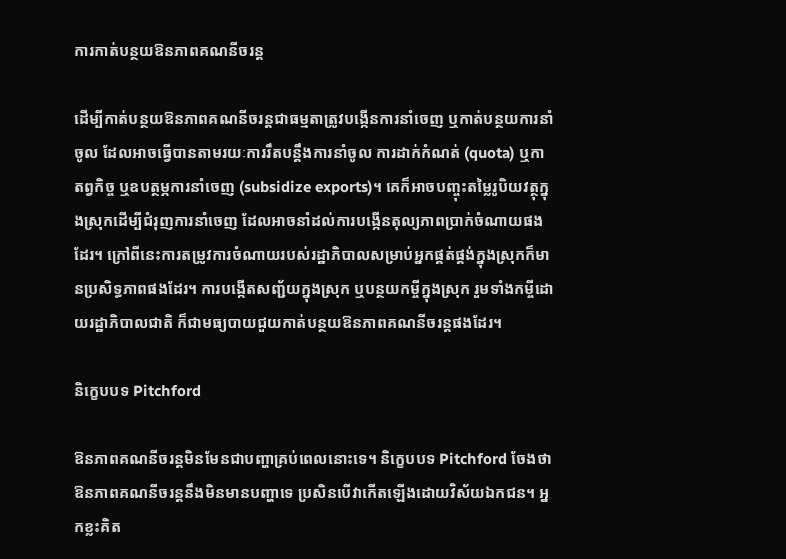ការកាត់បន្ថយឱនភាពគណនីចរន្ត

ដើម្បីកាត់បន្ថយឱនភាពគណនីចរន្តជាធម្មតាត្រូវបង្កើនការនាំចេញ ឬកាត់បន្ថយការនាំចូល ដែលអាចធ្វើបានតាមរយៈការរឹតបន្តឹងការនាំចូល ការដាក់កំណត់ (quota) ឬកាតព្វកិច្ច ឬឧបត្ថម្ភការនាំចេញ (subsidize exports)។ គេក៏អាចបញ្ចុះតម្លៃរូបិយវត្ថុក្នុងស្រុកដើម្បីជំរុញការនាំចេញ ដែលអាចនាំដល់ការបង្កើនតុល្យភាពប្រាក់ចំណាយផងដែរ។ ក្រៅពីនេះការតម្រូវការចំណាយរបស់រដ្ឋាភិបាលសម្រាប់អ្នកផ្គត់ផ្គង់ក្នុងស្រុកក៏មានប្រសិទ្ធភាពផងដែរ។ ការបង្កើតសញ្ជ័យក្នុងស្រុក ឬបន្ថយកម្ចីក្នុងស្រុក រួមទាំងកម្ចីដោយរដ្ឋាភិបាលជាតិ ក៏ជាមធ្យបាយជួយកាត់បន្ថយឱនភាពគណនីចរន្តផងដែរ។

និក្ខេបបទ Pitchford

ឱនភាពគណនីចរន្តមិនមែនជាបញ្ហាគ្រប់ពេលនោះទេ។ និក្ខេបបទ Pitchford ចែងថាឱនភាពគណនីចរន្តនឹងមិនមានបញ្ហាទេ ប្រសិនបើវាកើតឡើងដោយវិស័យឯកជន។ អ្នកខ្លះគិត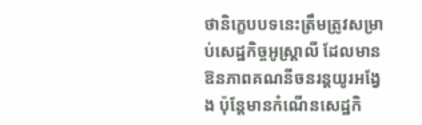ថានិក្ខេបបទនេះត្រឹមត្រូវសម្រាប់សេដ្ឋកិច្ចអូស្ត្រាលី ដែលមានឱនភាពគណនីចនរន្តយូរអង្វែង ប៉ុន្តែមានកំណើនសេដ្ឋកិ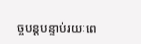ច្ចបន្តបន្ទាប់រយៈពេ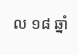ល ១៨ ឆ្នាំ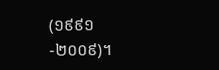(១៩៩១-២០០៩)។